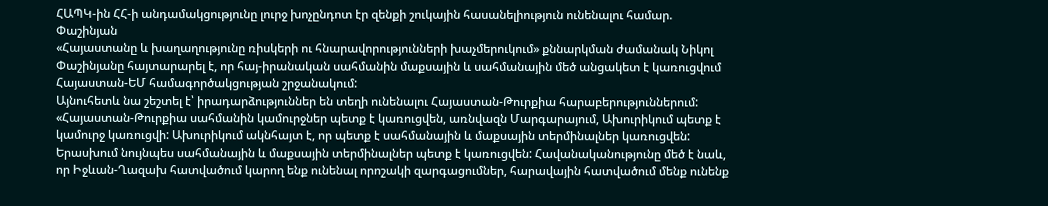ՀԱՊԿ-ին ՀՀ-ի անդամակցությունը լուրջ խոչընդոտ էր զենքի շուկային հասանելիություն ունենալու համար. Փաշինյան
«Հայաստանը և խաղաղությունը ռիսկերի ու հնարավորությունների խաչմերուկում» քննարկման ժամանակ Նիկոլ Փաշինյանը հայտարարել է, որ հայ-իրանական սահմանին մաքսային և սահմանային մեծ անցակետ է կառուցվում Հայաստան-ԵՄ համագործակցության շրջանակում:
Այնուհետև նա շեշտել է՝ իրադարձություններ են տեղի ունենալու Հայաստան-Թուրքիա հարաբերություններում:
«Հայաստան-Թուրքիա սահմանին կամուրջներ պետք է կառուցվեն, առնվազն Մարգարայում, Ախուրիկում պետք է կամուրջ կառուցվի: Ախուրիկում ակնհայտ է, որ պետք է սահմանային և մաքսային տերմինալներ կառուցվեն: Երասխում նույնպես սահմանային և մաքսային տերմինալներ պետք է կառուցվեն: Հավանականությունը մեծ է նաև, որ Իջևան-Ղազախ հատվածում կարող ենք ունենալ որոշակի զարգացումներ, հարավային հատվածում մենք ունենք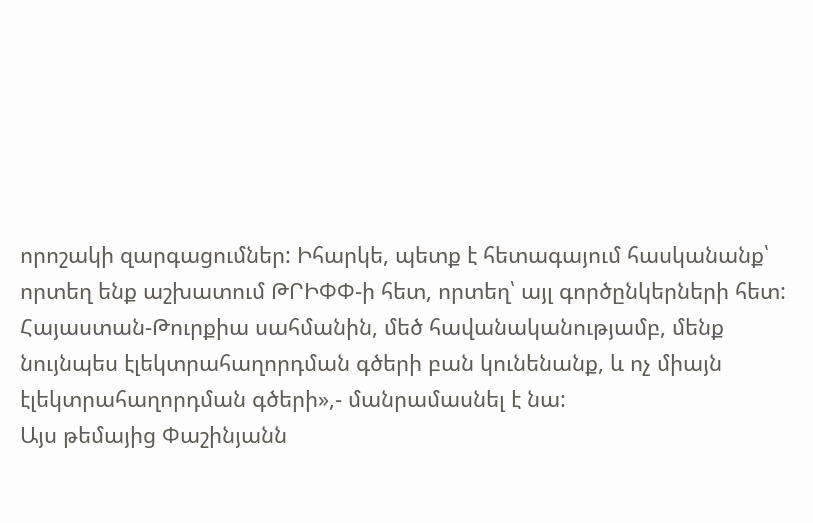որոշակի զարգացումներ: Իհարկե, պետք է հետագայում հասկանանք՝ որտեղ ենք աշխատում ԹՐԻՓՓ-ի հետ, որտեղ՝ այլ գործընկերների հետ: Հայաստան-Թուրքիա սահմանին, մեծ հավանականությամբ, մենք նույնպես էլեկտրահաղորդման գծերի բան կունենանք, և ոչ միայն էլեկտրահաղորդման գծերի»,- մանրամասնել է նա:
Այս թեմայից Փաշինյանն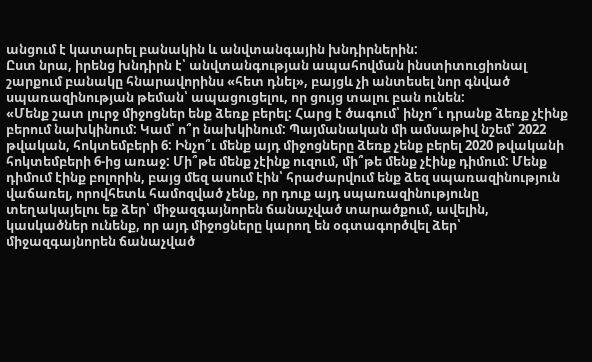անցում է կատարել բանակին և անվտանգային խնդիրներին:
Ըստ նրա, իրենց խնդիրն է՝ անվտանգության ապահովման ինստիտուցիոնալ շարքում բանակը հնարավորինս «հետ դնել», բայցև չի անտեսել նոր գնված սպառազինության թեման՝ ապացուցելու, որ ցույց տալու բան ունեն:
«Մենք շատ լուրջ միջոցներ ենք ձեռք բերել: Հարց է ծագում՝ ինչո՞ւ դրանք ձեռք չէինք բերում նախկինում: Կամ՝ ո՞ր նախկինում: Պայմանական մի ամսաթիվ նշեմ՝ 2022 թվական, հոկտեմբերի 6: Ինչո՞ւ մենք այդ միջոցները ձեռք չենք բերել 2020 թվականի հոկտեմբերի 6-ից առաջ: Մի՞թե մենք չէինք ուզում, մի՞թե մենք չէինք դիմում: Մենք դիմում էինք բոլորին, բայց մեզ ասում էին՝ հրաժարվում ենք ձեզ սպառազինություն վաճառել, որովհետև համոզված չենք, որ դուք այդ սպառազինությունը տեղակայելու եք ձեր՝ միջազգայնորեն ճանաչված տարածքում, ավելին, կասկածներ ունենք, որ այդ միջոցները կարող են օգտագործվել ձեր՝ միջազգայնորեն ճանաչված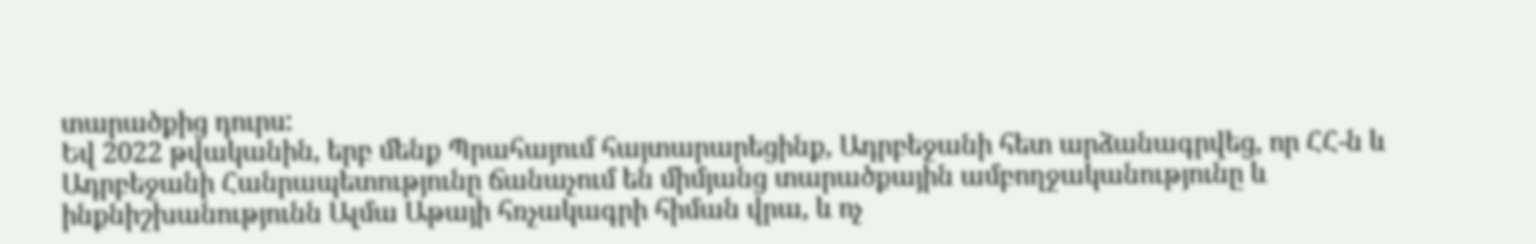տարածքից դուրս:
Եվ 2022 թվականին, երբ մենք Պրահայում հայտարարեցինք, Ադրբեջանի հետ արձանագրվեց, որ ՀՀ-ն և Ադրբեջանի Հանրապետությունը ճանաչում են միմյանց տարածքային ամբողջականությունը և ինքնիշխանությունն Ալմա Աթայի հռչակագրի հիման վրա, և ոչ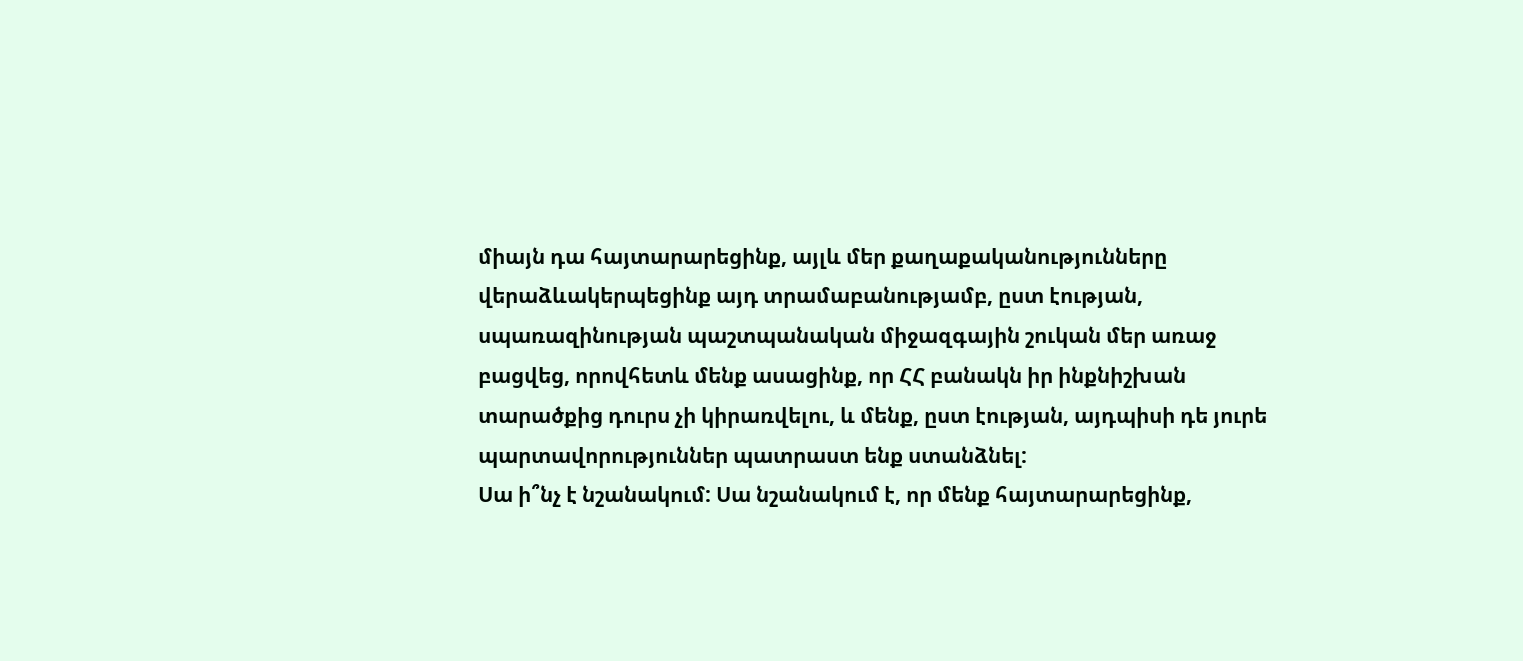միայն դա հայտարարեցինք, այլև մեր քաղաքականությունները վերաձևակերպեցինք այդ տրամաբանությամբ, ըստ էության, սպառազինության պաշտպանական միջազգային շուկան մեր առաջ բացվեց, որովհետև մենք ասացինք, որ ՀՀ բանակն իր ինքնիշխան տարածքից դուրս չի կիրառվելու, և մենք, ըստ էության, այդպիսի դե յուրե պարտավորություններ պատրաստ ենք ստանձնել:
Սա ի՞նչ է նշանակում: Սա նշանակում է, որ մենք հայտարարեցինք,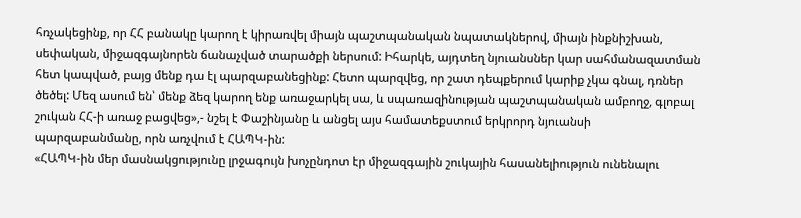հռչակեցինք, որ ՀՀ բանակը կարող է կիրառվել միայն պաշտպանական նպատակներով, միայն ինքնիշխան, սեփական, միջազգայնորեն ճանաչված տարածքի ներսում: Իհարկե, այդտեղ նյուանսներ կար սահմանազատման հետ կապված, բայց մենք դա էլ պարզաբանեցինք: Հետո պարզվեց, որ շատ դեպքերում կարիք չկա գնալ, դռներ ծեծել: Մեզ ասում են՝ մենք ձեզ կարող ենք առաջարկել սա, և սպառազինության պաշտպանական ամբողջ, գլոբալ շուկան ՀՀ-ի առաջ բացվեց»,- նշել է Փաշինյանը և անցել այս համատեքստում երկրորդ նյուանսի պարզաբանմանը, որն առչվում է ՀԱՊԿ-ին:
«ՀԱՊԿ-ին մեր մասնակցությունը լրջագույն խոչընդոտ էր միջազգային շուկային հասանելիություն ունենալու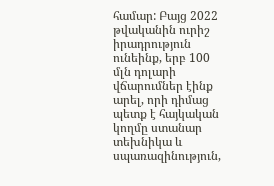համար: Բայց 2022 թվականին ուրիշ իրադրություն ունեինք, երբ 100 մլն դոլարի վճարումներ էինք արել, որի դիմաց պետք է հայկական կողմը ստանար տեխնիկա և սպառազինություն,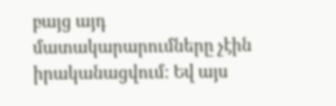բայց այդ մատակարարումները չէին իրականացվում: Եվ այս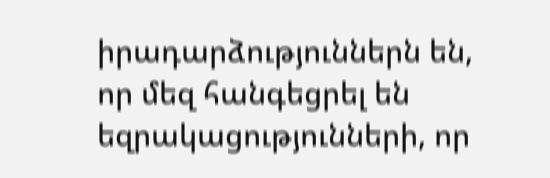իրադարձություններն են, որ մեզ հանգեցրել են եզրակացությունների, որ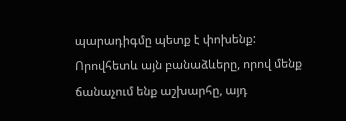պարադիգմը պետք է փոխենք: Որովհետև այն բանաձևերը, որով մենք ճանաչում ենք աշխարհը, այդ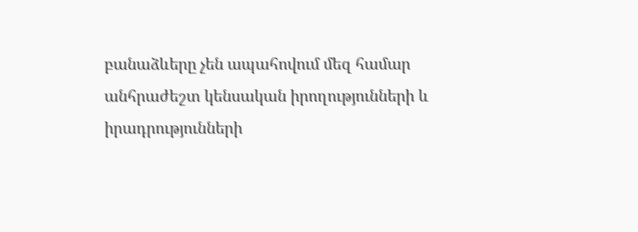բանաձևերը չեն ապահովում մեզ համար անհրաժեշտ կենսական իրողությունների և իրադրությունների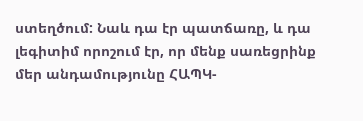ստեղծում: Նաև դա էր պատճառը, և դա լեգիտիմ որոշում էր, որ մենք սառեցրինք մեր անդամությունը ՀԱՊԿ-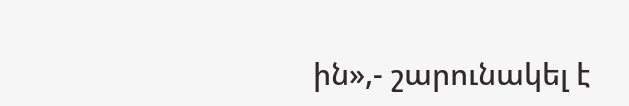ին»,- շարունակել է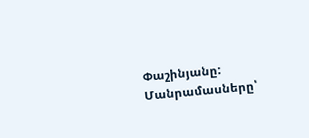Փաշինյանը:
Մանրամասները՝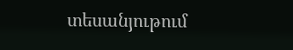տեսանյութում